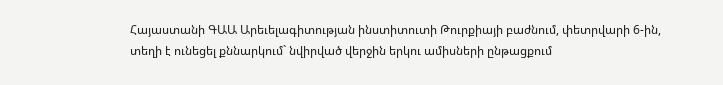Հայաստանի ԳԱԱ Արեւելագիտության ինստիտուտի Թուրքիայի բաժնում, փետրվարի 6-ին, տեղի է ունեցել քննարկում` նվիրված վերջին երկու ամիսների ընթացքում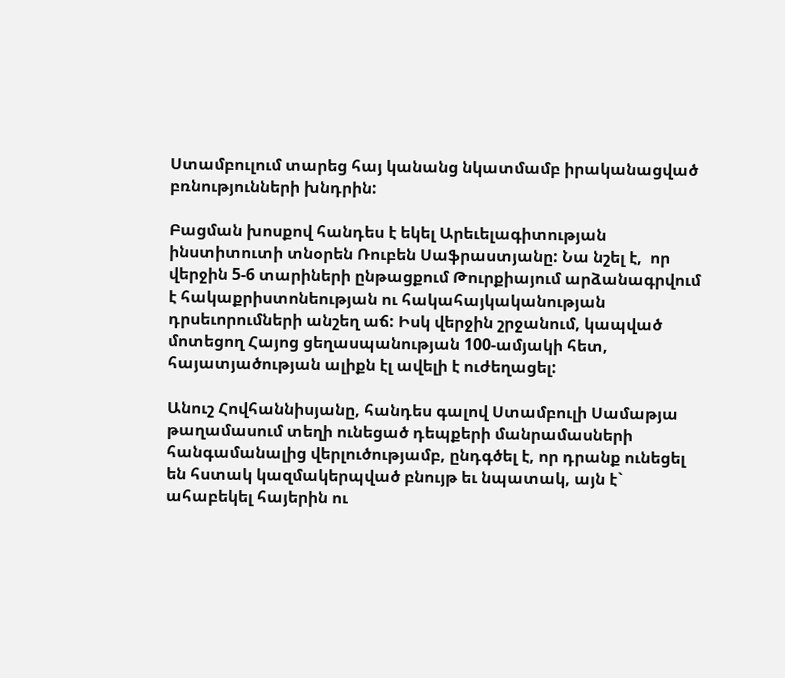Ստամբուլում տարեց հայ կանանց նկատմամբ իրականացված բռնությունների խնդրին:

Բացման խոսքով հանդես է եկել Արեւելագիտության ինստիտուտի տնօրեն Ռուբեն Սաֆրաստյանը: Նա նշել է,  որ վերջին 5-6 տարիների ընթացքում Թուրքիայում արձանագրվում է հակաքրիստոնեության ու հակահայկականության  դրսեւորումների անշեղ աճ: Իսկ վերջին շրջանում, կապված մոտեցող Հայոց ցեղասպանության 100-ամյակի հետ, հայատյածության ալիքն էլ ավելի է ուժեղացել:

Անուշ Հովհաննիսյանը, հանդես գալով Ստամբուլի Սամաթյա թաղամասում տեղի ունեցած դեպքերի մանրամասների հանգամանալից վերլուծությամբ, ընդգծել է, որ դրանք ունեցել են հստակ կազմակերպված բնույթ եւ նպատակ, այն է` ահաբեկել հայերին ու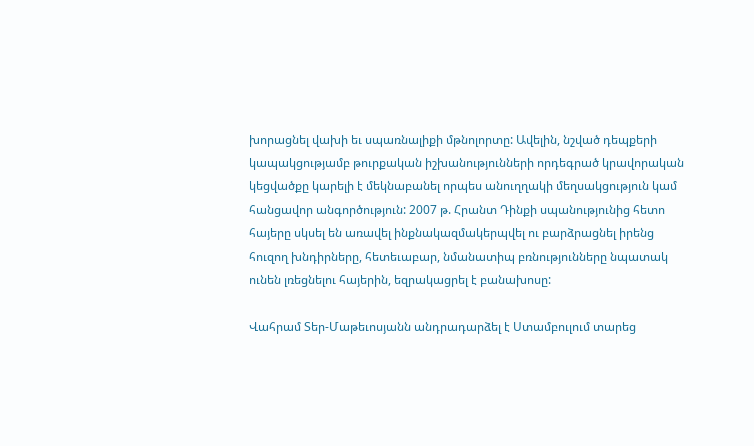խորացնել վախի եւ սպառնալիքի մթնոլորտը: Ավելին, նշված դեպքերի կապակցությամբ թուրքական իշխանությունների որդեգրած կրավորական կեցվածքը կարելի է մեկնաբանել որպես անուղղակի մեղսակցություն կամ հանցավոր անգործություն: 2007 թ. Հրանտ Դինքի սպանությունից հետո հայերը սկսել են առավել ինքնակազմակերպվել ու բարձրացնել իրենց հուզող խնդիրները, հետեւաբար, նմանատիպ բռնությունները նպատակ ունեն լռեցնելու հայերին, եզրակացրել է բանախոսը:

Վահրամ Տեր-Մաթեւոսյանն անդրադարձել է Ստամբուլում տարեց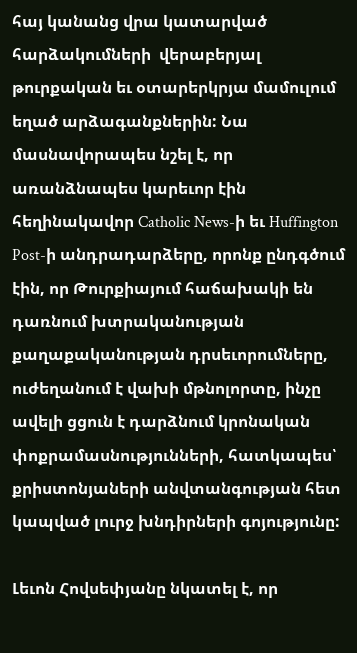հայ կանանց վրա կատարված հարձակումների  վերաբերյալ թուրքական եւ օտարերկրյա մամուլում եղած արձագանքներին: Նա մասնավորապես նշել է, որ առանձնապես կարեւոր էին հեղինակավոր Catholic News-ի եւ Huffington Post-ի անդրադարձերը, որոնք ընդգծում էին, որ Թուրքիայում հաճախակի են դառնում խտրականության քաղաքականության դրսեւորումները, ուժեղանում է վախի մթնոլորտը, ինչը ավելի ցցուն է դարձնում կրոնական փոքրամասնությունների, հատկապես՝ քրիստոնյաների անվտանգության հետ կապված լուրջ խնդիրների գոյությունը:

Լեւոն Հովսեփյանը նկատել է, որ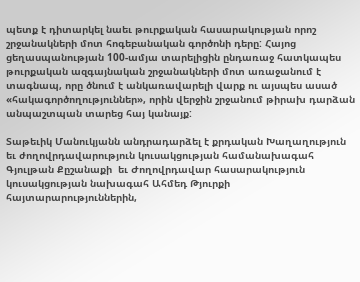պետք է դիտարկել նաեւ թուրքական հասարակության որոշ շրջանակների մոտ հոգեբանական գործոնի դերը: Հայոց ցեղասպանության 100-ամյա տարելիցին ընդառաջ հատկապես թուրքական ազգայնական շրջանակների մոտ առաջանում է տագնապ, որը ծնում է անկառավարելի վարք ու այսպես ասած «հակագործողություններ», որին վերջին շրջանում թիրախ դարձան անպաշտպան տարեց հայ կանայք:

Տաթեւիկ Մանուկյանն անդրադարձել է քրդական Խաղաղություն եւ ժողովրդավարություն կուսակցության համանախագահ Գյուլթան Քըշանաքի  եւ Ժողովրդավար հասարակություն կուսակցության նախագահ Ահմեդ Թյուրքի հայտարարություններին,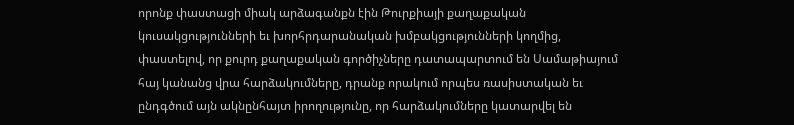որոնք փաստացի միակ արձագանքն էին Թուրքիայի քաղաքական կուսակցությունների եւ խորհրդարանական խմբակցությունների կողմից, փաստելով, որ քուրդ քաղաքական գործիչները դատապարտում են Սամաթիայում հայ կանանց վրա հարձակումները, դրանք որակում որպես ռասիստական եւ ընդգծում այն ակնընհայտ իրողությունը, որ հարձակումները կատարվել են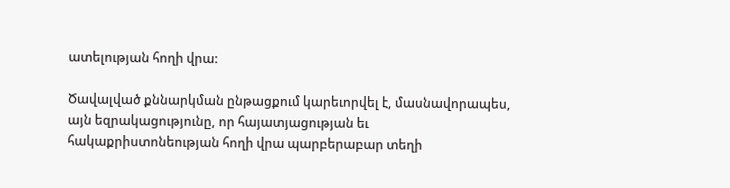ատելության հողի վրա:

Ծավալված քննարկման ընթացքում կարեւորվել է, մասնավորապես, այն եզրակացությունը, որ հայատյացության եւ հակաքրիստոնեության հողի վրա պարբերաբար տեղի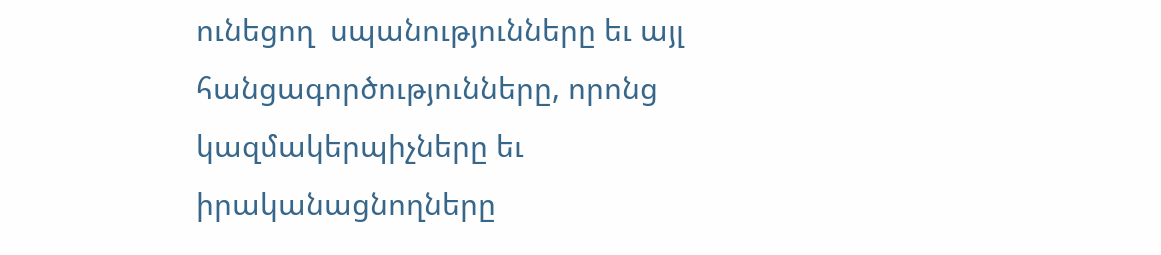ունեցող  սպանությունները եւ այլ հանցագործությունները, որոնց կազմակերպիչները եւ իրականացնողները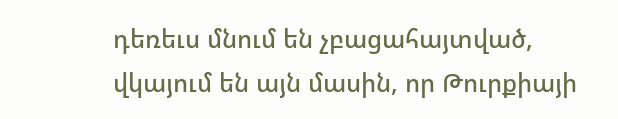դեռեւս մնում են չբացահայտված, վկայում են այն մասին, որ Թուրքիայի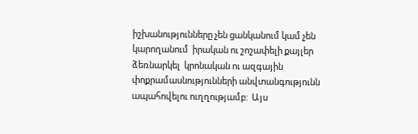իշխանությունները չեն ցանկանում կամ չեն կարողանում  իրական ու շոշափելի քայլեր ձեռնարկել  կրոնական ու ազգային փոքրամասնությունների անվտանգությունն ապահովելու ուղղությամբ:  Այս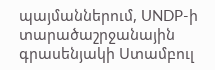պայմաններում, UNDP-ի տարածաշրջանային գրասենյակի Ստամբուլ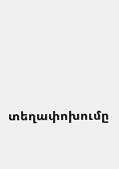տեղափոխումը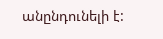անընդունելի է: